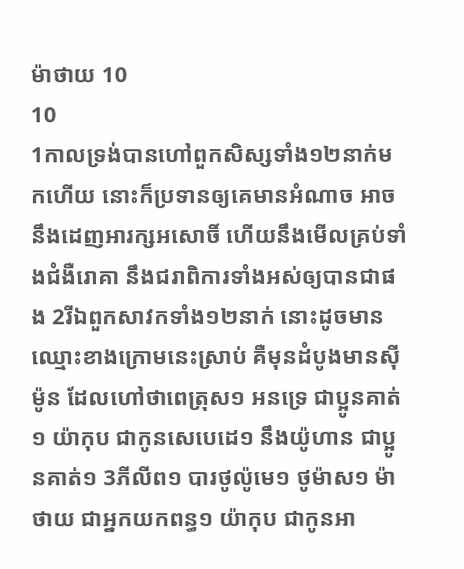ម៉ាថាយ 10
10
1កាលទ្រង់បានហៅពួកសិស្សទាំង១២នាក់មកហើយ នោះក៏ប្រទានឲ្យគេមានអំណាច អាចនឹងដេញអារក្សអសោចិ៍ ហើយនឹងមើលគ្រប់ទាំងជំងឺរោគា នឹងជរាពិការទាំងអស់ឲ្យបានជាផង 2រីឯពួកសាវកទាំង១២នាក់ នោះដូចមានឈ្មោះខាងក្រោមនេះស្រាប់ គឺមុនដំបូងមានស៊ីម៉ូន ដែលហៅថាពេត្រុស១ អនទ្រេ ជាប្អូនគាត់១ យ៉ាកុប ជាកូនសេបេដេ១ នឹងយ៉ូហាន ជាប្អូនគាត់១ 3ភីលីព១ បារថូល៉ូមេ១ ថូម៉ាស១ ម៉ាថាយ ជាអ្នកយកពន្ធ១ យ៉ាកុប ជាកូនអា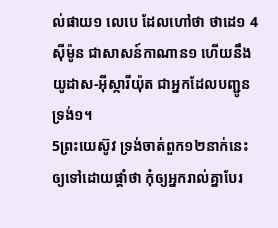ល់ផាយ១ លេបេ ដែលហៅថា ថាដេ១ 4ស៊ីម៉ូន ជាសាសន៍កាណាន១ ហើយនឹងយូដាស-អ៊ីស្ការីយ៉ុត ជាអ្នកដែលបញ្ជូនទ្រង់១។
5ព្រះយេស៊ូវ ទ្រង់ចាត់ពួក១២នាក់នេះ ឲ្យទៅដោយផ្តាំថា កុំឲ្យអ្នករាល់គ្នាបែរ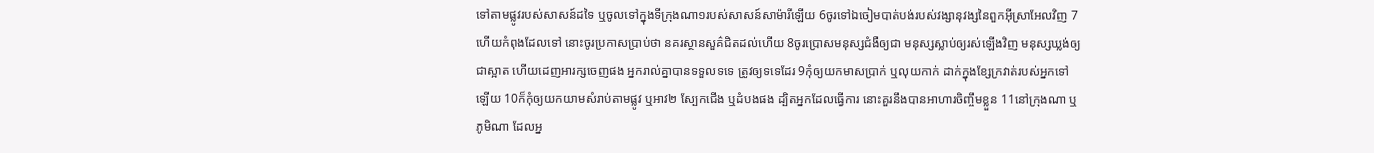ទៅតាមផ្លូវរបស់សាសន៍ដទៃ ឬចូលទៅក្នុងទីក្រុងណា១របស់សាសន៍សាម៉ារីឡើយ 6ចូរទៅឯចៀមបាត់បង់របស់វង្សានុវង្សនៃពួកអ៊ីស្រាអែលវិញ 7ហើយកំពុងដែលទៅ នោះចូរប្រកាសប្រាប់ថា នគរស្ថានសួគ៌ជិតដល់ហើយ 8ចូរប្រោសមនុស្សជំងឺឲ្យជា មនុស្សស្លាប់ឲ្យរស់ឡើងវិញ មនុស្សឃ្លង់ឲ្យជាស្អាត ហើយដេញអារក្សចេញផង អ្នករាល់គ្នាបានទទួលទទេ ត្រូវឲ្យទទេដែរ 9កុំឲ្យយកមាសប្រាក់ ឬលុយកាក់ ដាក់ក្នុងខ្សែក្រវាត់របស់អ្នកទៅឡើយ 10ក៏កុំឲ្យយកយាមសំរាប់តាមផ្លូវ ឬអាវ២ ស្បែកជើង ឬដំបងផង ដ្បិតអ្នកដែលធ្វើការ នោះគួរនឹងបានអាហារចិញ្ចឹមខ្លួន 11នៅក្រុងណា ឬភូមិណា ដែលអ្ន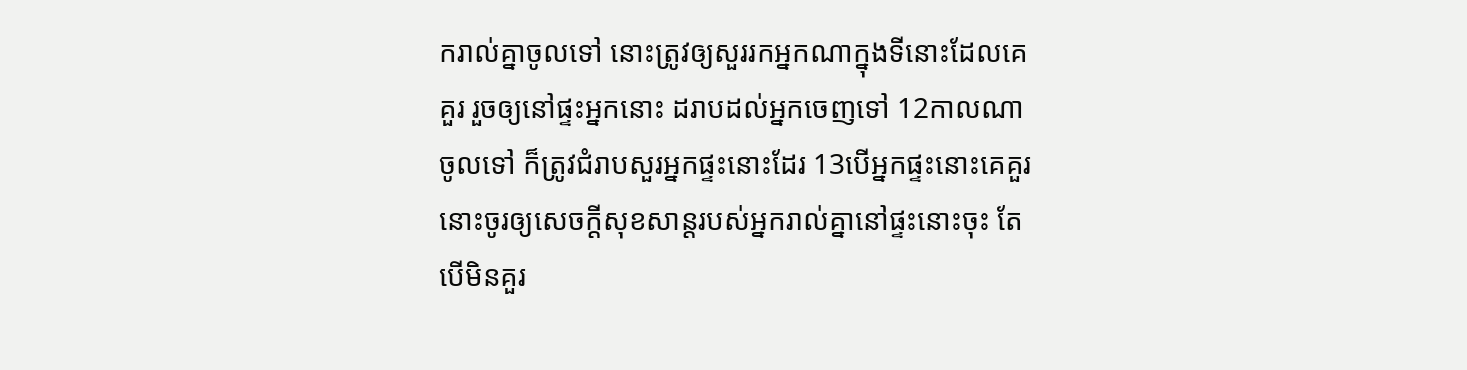ករាល់គ្នាចូលទៅ នោះត្រូវឲ្យសួររកអ្នកណាក្នុងទីនោះដែលគេគួរ រួចឲ្យនៅផ្ទះអ្នកនោះ ដរាបដល់អ្នកចេញទៅ 12កាលណាចូលទៅ ក៏ត្រូវជំរាបសួរអ្នកផ្ទះនោះដែរ 13បើអ្នកផ្ទះនោះគេគួរ នោះចូរឲ្យសេចក្ដីសុខសាន្តរបស់អ្នករាល់គ្នានៅផ្ទះនោះចុះ តែបើមិនគួរ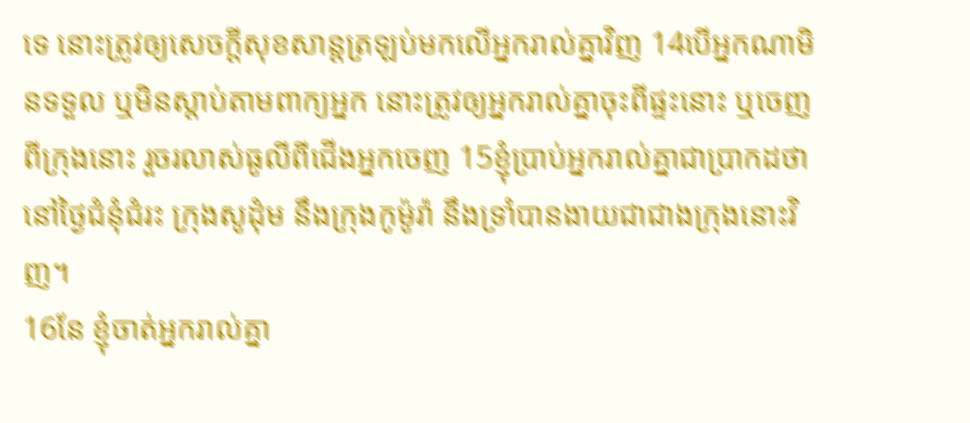ទេ នោះត្រូវឲ្យសេចក្ដីសុខសាន្តត្រឡប់មកលើអ្នករាល់គ្នាវិញ 14បើអ្នកណាមិនទទួល ឬមិនស្តាប់តាមពាក្យអ្នក នោះត្រូវឲ្យអ្នករាល់គ្នាចុះពីផ្ទះនោះ ឬចេញពីក្រុងនោះ រួចរលាស់ធូលីពីជើងអ្នកចេញ 15ខ្ញុំប្រាប់អ្នករាល់គ្នាជាប្រាកដថា នៅថ្ងៃជំនុំជំរះ ក្រុងសូដុំម នឹងក្រុងកូម៉ូរ៉ា នឹងទ្រាំបានងាយជាជាងក្រុងនោះវិញ។
16នែ ខ្ញុំចាត់អ្នករាល់គ្នា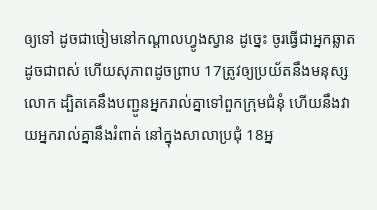ឲ្យទៅ ដូចជាចៀមនៅកណ្តាលហ្វូងស្វាន ដូច្នេះ ចូរធ្វើជាអ្នកឆ្លាតដូចជាពស់ ហើយសុភាពដូចព្រាប 17ត្រូវឲ្យប្រយ័តនឹងមនុស្សលោក ដ្បិតគេនឹងបញ្ជូនអ្នករាល់គ្នាទៅពួកក្រុមជំនុំ ហើយនឹងវាយអ្នករាល់គ្នានឹងរំពាត់ នៅក្នុងសាលាប្រជុំ 18អ្ន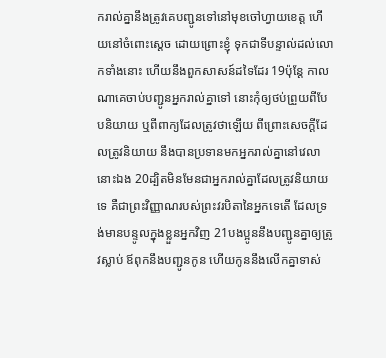ករាល់គ្នានឹងត្រូវគេបញ្ជូនទៅនៅមុខចៅហ្វាយខេត្ត ហើយនៅចំពោះស្តេច ដោយព្រោះខ្ញុំ ទុកជាទីបន្ទាល់ដល់លោកទាំងនោះ ហើយនឹងពួកសាសន៍ដទៃដែរ 19ប៉ុន្តែ កាលណាគេចាប់បញ្ជូនអ្នករាល់គ្នាទៅ នោះកុំឲ្យថប់ព្រួយពីបែបនិយាយ ឬពីពាក្យដែលត្រូវថាឡើយ ពីព្រោះសេចក្ដីដែលត្រូវនិយាយ នឹងបានប្រទានមកអ្នករាល់គ្នានៅវេលានោះឯង 20ដ្បិតមិនមែនជាអ្នករាល់គ្នាដែលត្រូវនិយាយទេ គឺជាព្រះវិញ្ញាណរបស់ព្រះវរបិតានៃអ្នកទេតើ ដែលទ្រង់មានបន្ទូលក្នុងខ្លួនអ្នកវិញ 21បងប្អូននឹងបញ្ជូនគ្នាឲ្យត្រូវស្លាប់ ឪពុកនឹងបញ្ជូនកូន ហើយកូននឹងលើកគ្នាទាស់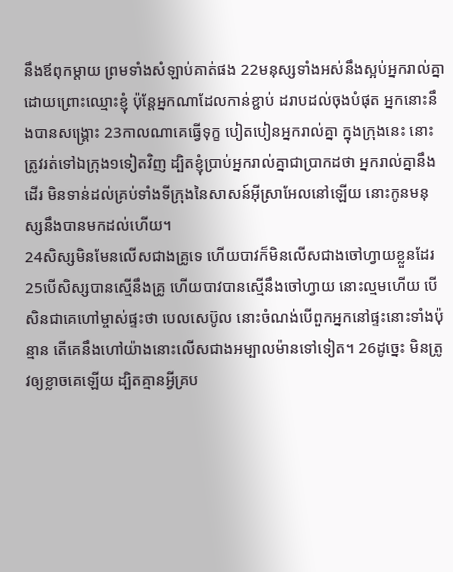នឹងឪពុកម្តាយ ព្រមទាំងសំឡាប់គាត់ផង 22មនុស្សទាំងអស់នឹងស្អប់អ្នករាល់គ្នា ដោយព្រោះឈ្មោះខ្ញុំ ប៉ុន្តែអ្នកណាដែលកាន់ខ្ជាប់ ដរាបដល់ចុងបំផុត អ្នកនោះនឹងបានសង្គ្រោះ 23កាលណាគេធ្វើទុក្ខ បៀតបៀនអ្នករាល់គ្នា ក្នុងក្រុងនេះ នោះត្រូវរត់ទៅឯក្រុង១ទៀតវិញ ដ្បិតខ្ញុំប្រាប់អ្នករាល់គ្នាជាប្រាកដថា អ្នករាល់គ្នានឹងដើរ មិនទាន់ដល់គ្រប់ទាំងទីក្រុងនៃសាសន៍អ៊ីស្រាអែលនៅឡើយ នោះកូនមនុស្សនឹងបានមកដល់ហើយ។
24សិស្សមិនមែនលើសជាងគ្រូទេ ហើយបាវក៏មិនលើសជាងចៅហ្វាយខ្លួនដែរ 25បើសិស្សបានស្មើនឹងគ្រូ ហើយបាវបានស្មើនឹងចៅហ្វាយ នោះល្មមហើយ បើសិនជាគេហៅម្ចាស់ផ្ទះថា បេលសេប៊ូល នោះចំណង់បើពួកអ្នកនៅផ្ទះនោះទាំងប៉ុន្មាន តើគេនឹងហៅយ៉ាងនោះលើសជាងអម្បាលម៉ានទៅទៀត។ 26ដូច្នេះ មិនត្រូវឲ្យខ្លាចគេឡើយ ដ្បិតគ្មានអ្វីគ្រប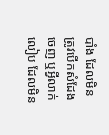បាំង ដែលមិនត្រូវបើកសំដែងចេញ ឬអ្វីលាក់លៀប ដែលមិន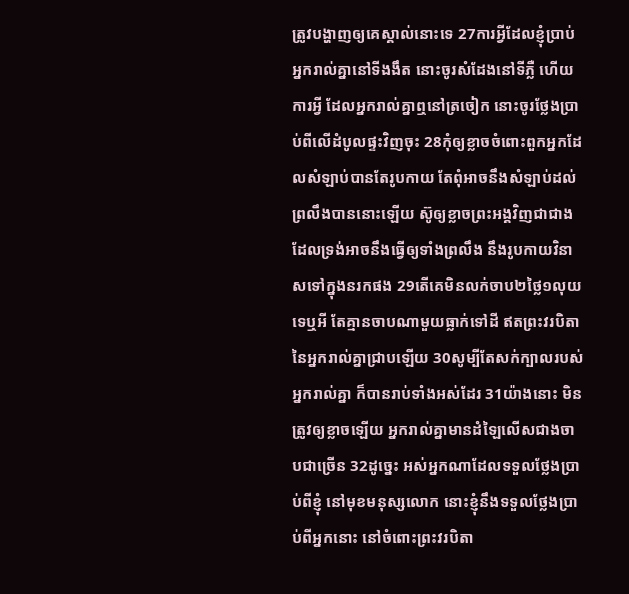ត្រូវបង្ហាញឲ្យគេស្គាល់នោះទេ 27ការអ្វីដែលខ្ញុំប្រាប់អ្នករាល់គ្នានៅទីងងឹត នោះចូរសំដែងនៅទីភ្លឺ ហើយការអ្វី ដែលអ្នករាល់គ្នាឮនៅត្រចៀក នោះចូរថ្លែងប្រាប់ពីលើដំបូលផ្ទះវិញចុះ 28កុំឲ្យខ្លាចចំពោះពួកអ្នកដែលសំឡាប់បានតែរូបកាយ តែពុំអាចនឹងសំឡាប់ដល់ព្រលឹងបាននោះឡើយ ស៊ូឲ្យខ្លាចព្រះអង្គវិញជាជាង ដែលទ្រង់អាចនឹងធ្វើឲ្យទាំងព្រលឹង នឹងរូបកាយវិនាសទៅក្នុងនរកផង 29តើគេមិនលក់ចាប២ថ្លៃ១លុយទេឬអី តែគ្មានចាបណាមួយធ្លាក់ទៅដី ឥតព្រះវរបិតានៃអ្នករាល់គ្នាជ្រាបឡើយ 30សូម្បីតែសក់ក្បាលរបស់អ្នករាល់គ្នា ក៏បានរាប់ទាំងអស់ដែរ 31យ៉ាងនោះ មិនត្រូវឲ្យខ្លាចឡើយ អ្នករាល់គ្នាមានដំឡៃលើសជាងចាបជាច្រើន 32ដូច្នេះ អស់អ្នកណាដែលទទួលថ្លែងប្រាប់ពីខ្ញុំ នៅមុខមនុស្សលោក នោះខ្ញុំនឹងទទួលថ្លែងប្រាប់ពីអ្នកនោះ នៅចំពោះព្រះវរបិតា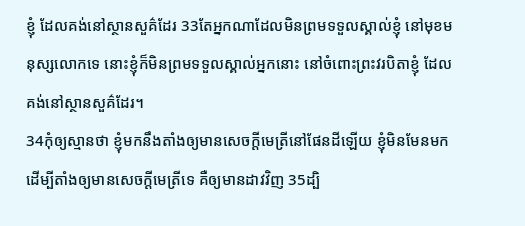ខ្ញុំ ដែលគង់នៅស្ថានសួគ៌ដែរ 33តែអ្នកណាដែលមិនព្រមទទួលស្គាល់ខ្ញុំ នៅមុខមនុស្សលោកទេ នោះខ្ញុំក៏មិនព្រមទទួលស្គាល់អ្នកនោះ នៅចំពោះព្រះវរបិតាខ្ញុំ ដែលគង់នៅស្ថានសួគ៌ដែរ។
34កុំឲ្យស្មានថា ខ្ញុំមកនឹងតាំងឲ្យមានសេចក្ដីមេត្រីនៅផែនដីឡើយ ខ្ញុំមិនមែនមក ដើម្បីតាំងឲ្យមានសេចក្ដីមេត្រីទេ គឺឲ្យមានដាវវិញ 35ដ្បិ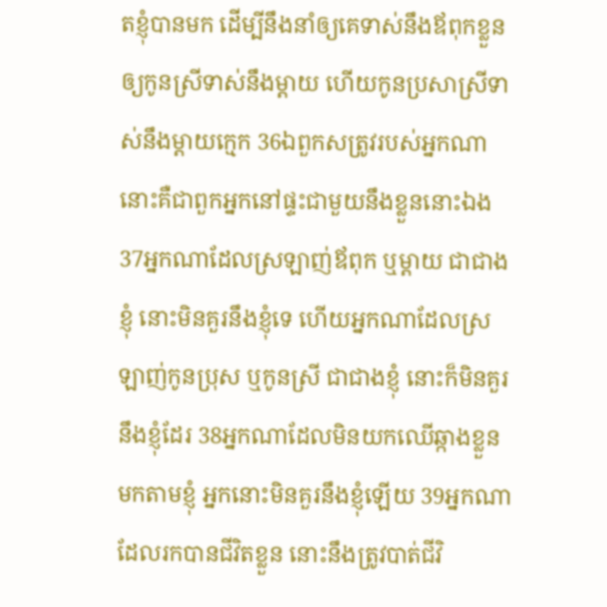តខ្ញុំបានមក ដើម្បីនឹងនាំឲ្យគេទាស់នឹងឪពុកខ្លួន ឲ្យកូនស្រីទាស់នឹងម្តាយ ហើយកូនប្រសាស្រីទាស់នឹងម្តាយក្មេក 36ឯពួកសត្រូវរបស់អ្នកណា នោះគឺជាពួកអ្នកនៅផ្ទះជាមួយនឹងខ្លួននោះឯង 37អ្នកណាដែលស្រឡាញ់ឪពុក ឬម្តាយ ជាជាងខ្ញុំ នោះមិនគួរនឹងខ្ញុំទេ ហើយអ្នកណាដែលស្រឡាញ់កូនប្រុស ឬកូនស្រី ជាជាងខ្ញុំ នោះក៏មិនគួរនឹងខ្ញុំដែរ 38អ្នកណាដែលមិនយកឈើឆ្កាងខ្លួន មកតាមខ្ញុំ អ្នកនោះមិនគួរនឹងខ្ញុំឡើយ 39អ្នកណាដែលរកបានជីវិតខ្លួន នោះនឹងត្រូវបាត់ជីវិ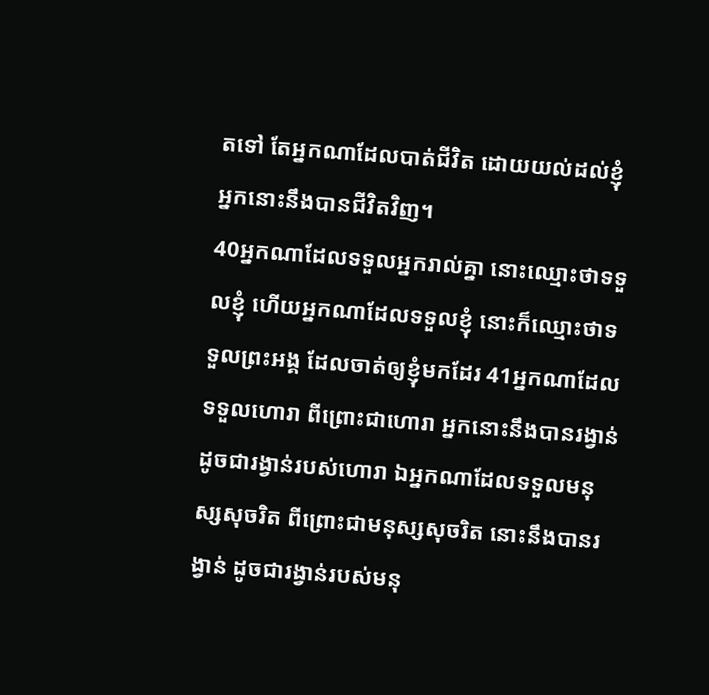តទៅ តែអ្នកណាដែលបាត់ជីវិត ដោយយល់ដល់ខ្ញុំ អ្នកនោះនឹងបានជីវិតវិញ។
40អ្នកណាដែលទទួលអ្នករាល់គ្នា នោះឈ្មោះថាទទួលខ្ញុំ ហើយអ្នកណាដែលទទួលខ្ញុំ នោះក៏ឈ្មោះថាទទួលព្រះអង្គ ដែលចាត់ឲ្យខ្ញុំមកដែរ 41អ្នកណាដែលទទួលហោរា ពីព្រោះជាហោរា អ្នកនោះនឹងបានរង្វាន់ ដូចជារង្វាន់របស់ហោរា ឯអ្នកណាដែលទទួលមនុស្សសុចរិត ពីព្រោះជាមនុស្សសុចរិត នោះនឹងបានរង្វាន់ ដូចជារង្វាន់របស់មនុ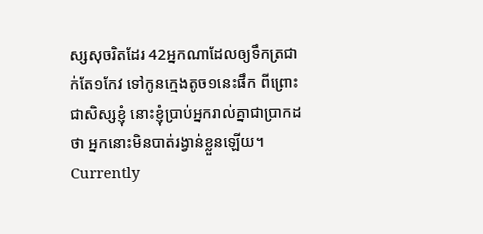ស្សសុចរិតដែរ 42អ្នកណាដែលឲ្យទឹកត្រជាក់តែ១កែវ ទៅកូនក្មេងតូច១នេះផឹក ពីព្រោះជាសិស្សខ្ញុំ នោះខ្ញុំប្រាប់អ្នករាល់គ្នាជាប្រាកដថា អ្នកនោះមិនបាត់រង្វាន់ខ្លួនឡើយ។
Currently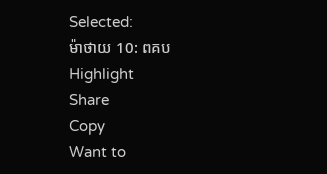Selected:
ម៉ាថាយ 10: ពគប
Highlight
Share
Copy
Want to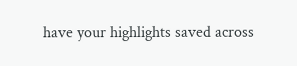have your highlights saved across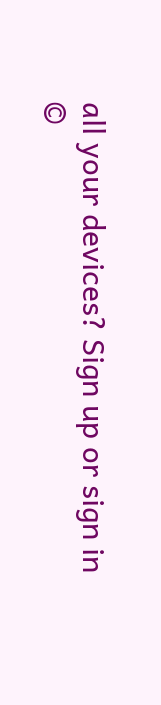all your devices? Sign up or sign in
©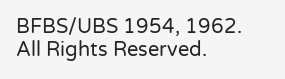BFBS/UBS 1954, 1962. All Rights Reserved.